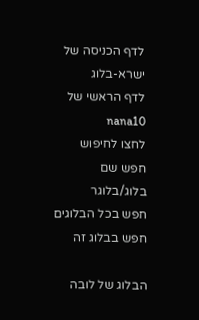לדף הכניסה של ישרא-בלוג
לדף הראשי של nana10
לחצו לחיפוש
חפש שם בלוג/בלוגר
חפש בכל הבלוגים
חפש בבלוג זה

הבלוג של לובה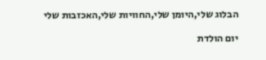הבלוג שלי,היומן שלי,החוויות שלי,האכזבות שלי

יום הולדת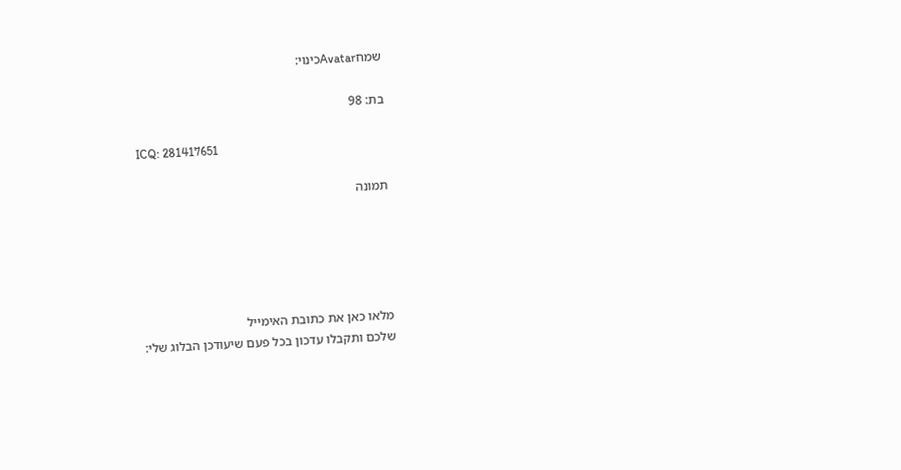שמחAvatarכינוי:

בת: 98

ICQ: 281417651

תמונה





מלאו כאן את כתובת האימייל
שלכם ותקבלו עדכון בכל פעם שיעודכן הבלוג שלי: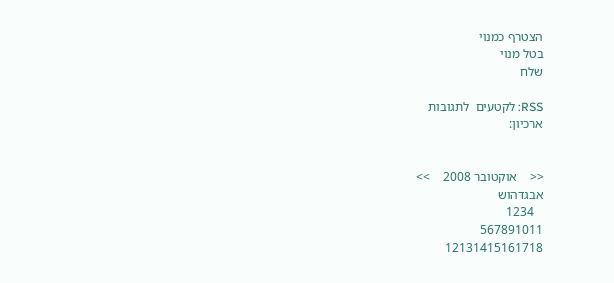הצטרף כמנוי
בטל מנוי
שלח

RSS: לקטעים  לתגובות
ארכיון:


<<    אוקטובר 2008    >>
אבגדהוש
   1234
567891011
12131415161718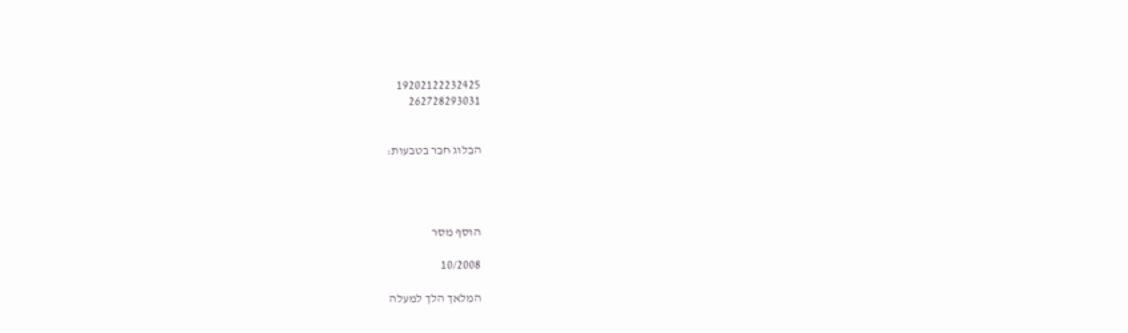19202122232425
262728293031


הבלוג חבר בטבעות:




הוסף מסר

10/2008

המלאך הלך למעלה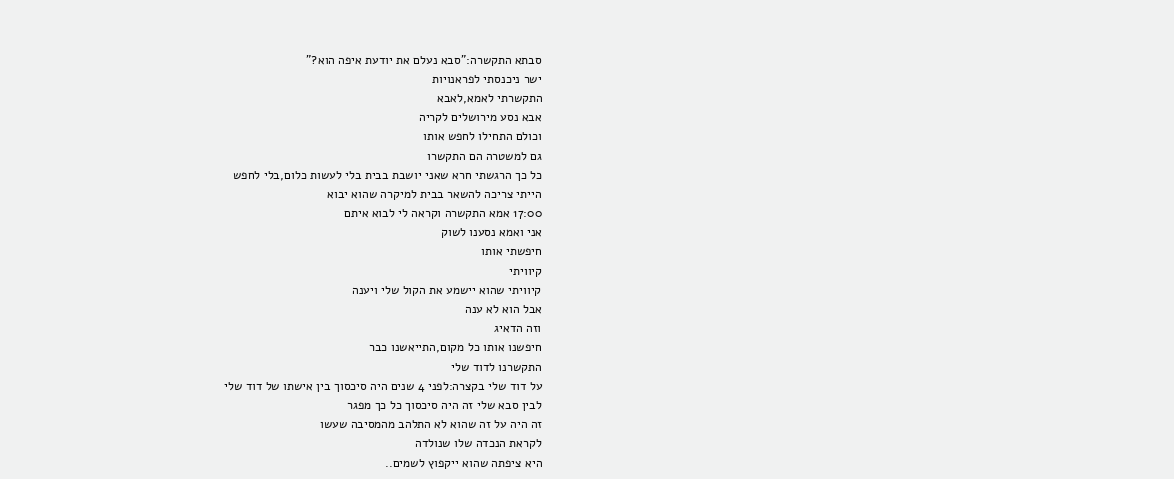סבתא התקשרה:"סבא נעלם את יודעת איפה הוא?"
ישר ניכנסתי לפראנויות
התקשרתי לאמא,לאבא
אבא נסע מירושלים לקריה
וכולם התחילו לחפש אותו
גם למשטרה הם התקשרו
כל כך הרגשתי חרא שאני יושבת בבית בלי לעשות כלום,בלי לחפש
הייתי צריכה להשאר בבית למיקרה שהוא יבוא
17:00 אמא התקשרה וקראה לי לבוא איתם
אני ואמא נסענו לשוק
חיפשתי אותו
קיוויתי
קיוויתי שהוא יישמע את הקול שלי ויענה
אבל הוא לא ענה
וזה הדאיג
חיפשנו אותו כל מקום,התייאשנו כבר
התקשרנו לדוד שלי
על דוד שלי בקצרה:לפני 4 שנים היה סיכסוך בין אישתו של דוד שלי
לבין סבא שלי זה היה סיכסוך כל כך מפגר
זה היה על זה שהוא לא התלהב מהמסיבה שעשו
לקראת הנכדה שלו שנולדה
היא ציפתה שהוא ייקפוץ לשמים..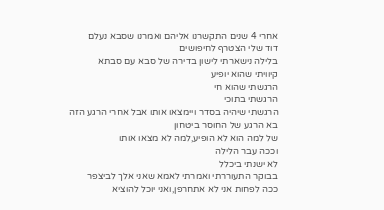אחרי 4 שנים התקשרנו אליהם ואמרנו שסבא נעלם
דוד שלי הצטרף לחיפושים
בלילה נישארתי לישון בדירה של סבא עם סבתא
קיוויתי שהוא יופיע
הרגשתי שהוא חי
הרגשתי בתוכי
הרגשתי שיהיה בסדר ויימצאו אותו אבל אחרי הרגע הזה
בא הרגע של החוסר ביטחון
של למה הוא לא הופיע,למה לא מצאו אותו
וככה עבר הלילה
לא ישנתי ביכלל
בבוקר התעוררתי ואמרתי לאמא שאני אלך לביצפר
ככה לפחות אני לא אתחרפן,ואני יוכל להוציא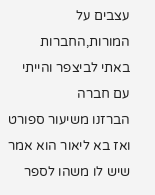עצבים על המורות,החברות
באתי לביצפר והייתי עם חברה
הברזנו משיעור ספורט
ואז בא ליאור הוא אמר שיש לו משהו לספר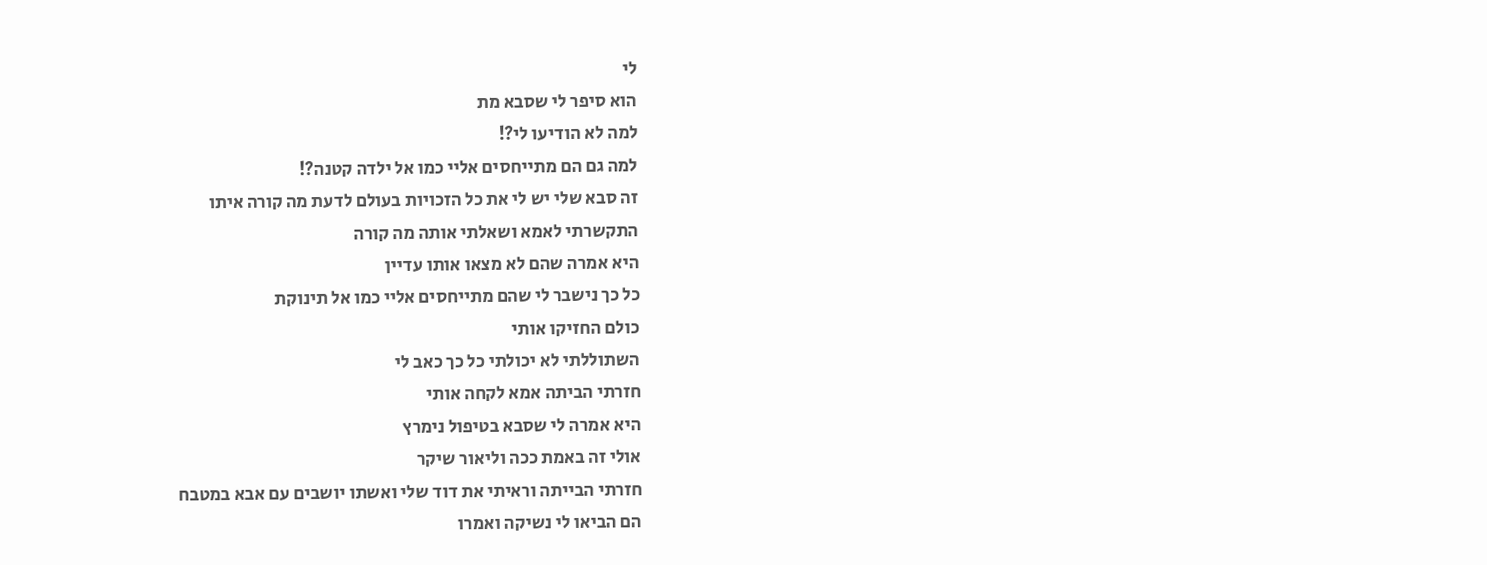לי
הוא סיפר לי שסבא מת
למה לא הודיעו לי?!
למה גם הם מתייחסים אליי כמו אל ילדה קטנה?!
זה סבא שלי יש לי את כל הזכויות בעולם לדעת מה קורה איתו
התקשרתי לאמא ושאלתי אותה מה קורה
היא אמרה שהם לא מצאו אותו עדיין
כל כך נישבר לי שהם מתייחסים אליי כמו אל תינוקת
כולם החזיקו אותי
השתוללתי לא יכולתי כל כך כאב לי
חזרתי הביתה אמא לקחה אותי
היא אמרה לי שסבא בטיפול נימרץ
אולי זה באמת ככה וליאור שיקר
חזרתי הבייתה וראיתי את דוד שלי ואשתו יושבים עם אבא במטבח
הם הביאו לי נשיקה ואמרו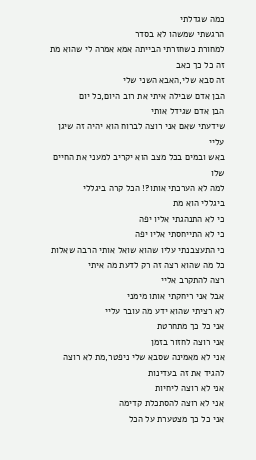כמה שגדלתי
הרגשתי שמשהו לא בסדר
למחורת כשחזרתי הבייתה אמא אמרה לי שהוא מת
זה כל כך כאב
זה סבא שלי,האבא השני שלי
הבן אדם שבילה איתי את רוב היום,כל יום
הבן אדם שגידל אותי
שידעתי שאם אני רוצה לברוח הוא יהיה זה שיגן עליי
באש ובמים בכל מצב הוא יקריב למעני את החיים שלו
למה לא הערכתי אותו?! הכל קרה ביגללי
ביגללי הוא מת
כי לא התנהגתי אליו יפה
כי לא התייחסתי אליו יפה
כי התעצבנתי עליו שהוא שואל אותי הרבה שאלות
כל מה שהוא רצה זה רק לדעת מה איתי
רצה להתקרב אליי
אבל אני ריחקתי אותו מימני
לא רציתי שהוא ידע מה עובר עליי
אני כל כך מתחרטת
אני רוצה לחזור בזמן
אני לא מאמינה שסבא שלי ניפטר,מת לא רוצה להגיד את זה בעדינות
אני לא רוצה ליחיות
אני לא רוצה להסתכלת קדימה
אני כל כך מצטערת על הכל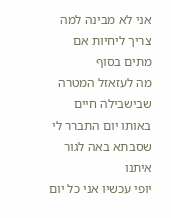אני לא מבינה למה צריך ליחיות אם מתים בסוף
מה לעזאזל המטרה שבישבילה חיים
באותו יום התברר לי שסבתא באה לגור איתנו
יופי עכשיו אני כל יום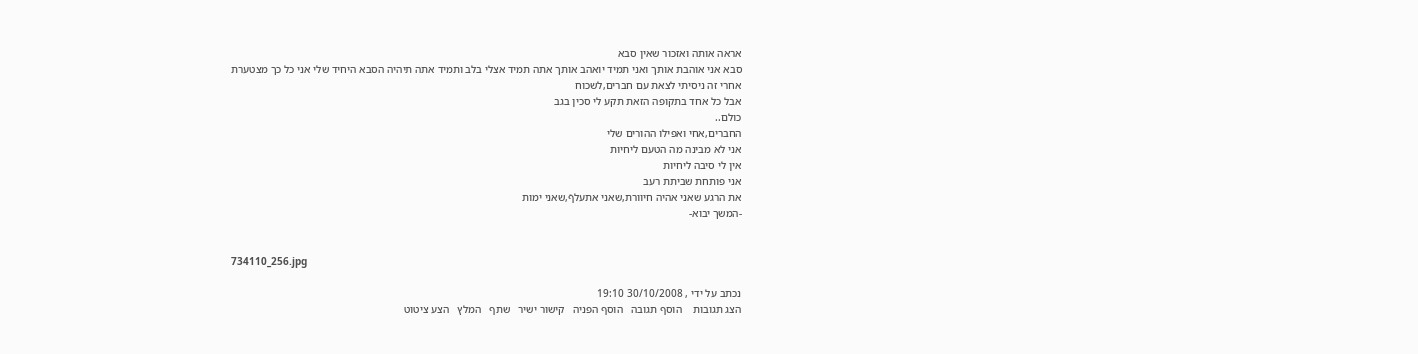אראה אותה ואזכור שאין סבא
סבא אני אוהבת אותך ואני תמיד יואהב אותך אתה תמיד אצלי בלב ותמיד אתה תיהיה הסבא היחיד שלי אני כל כך מצטערת
אחרי זה ניסיתי לצאת עם חברים,לשכוח
אבל כל אחד בתקופה הזאת תקע לי סכין בגב
כולם..
החברים,אחי ואפילו ההורים שלי
אני לא מבינה מה הטעם ליחיות
אין לי סיבה ליחיות
אני פותחת שביתת רעב
את הרגע שאני אהיה חיוורת,שאני אתעלףֿ,שאני ימות
-המשך יבוא-


734110_256.jpg

נכתב על ידי , 30/10/2008 19:10
הצג תגובות    הוסף תגובה   הוסף הפניה   קישור ישיר   שתף   המלץ   הצע ציטוט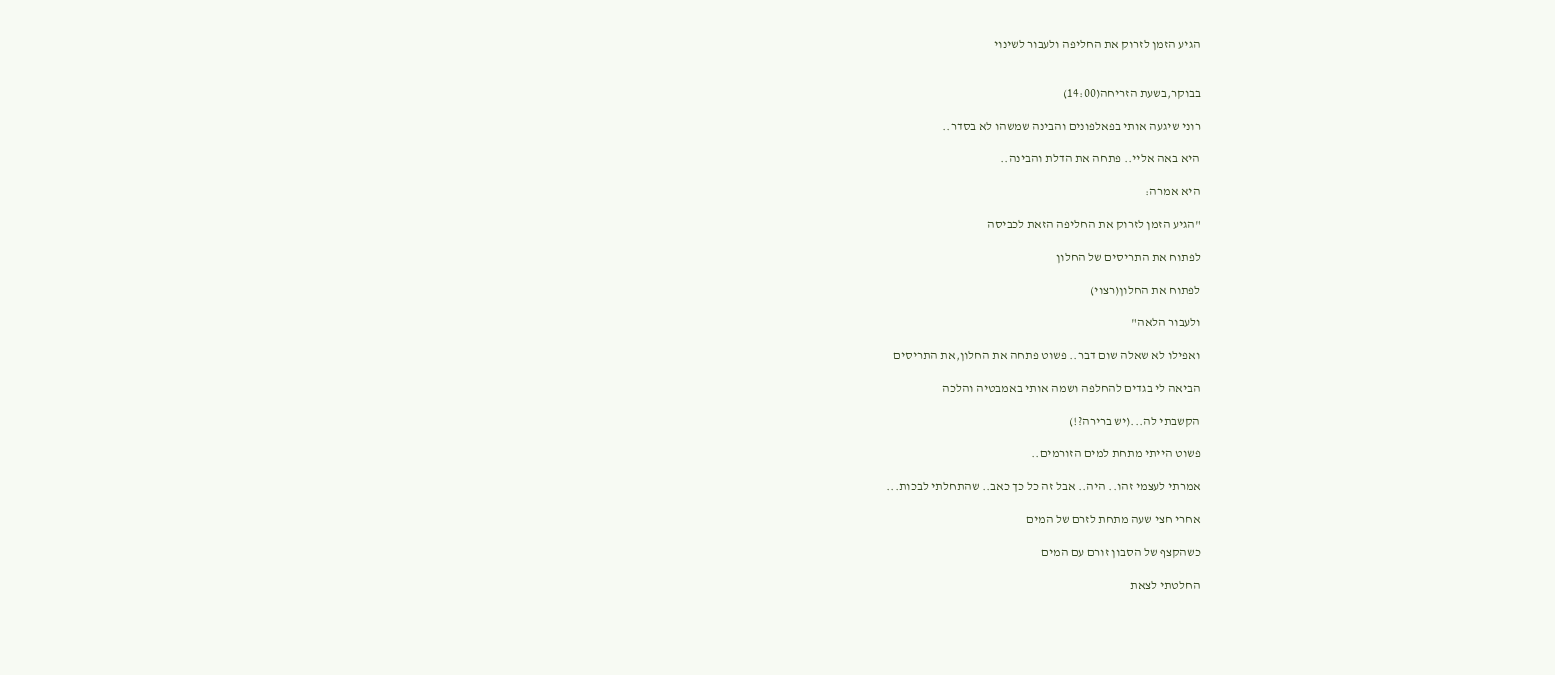הגיע הזמן לזרוק את החליפה ולעבור לשינוי


בבוקר,בשעת הזריחה(14:00)

רוני שיגעה אותי בפאלפונים והבינה שמשהו לא בסדר..

היא באה אליי.. פתחה את הדלת והבינה..

היא אמרה:

"הגיע הזמן לזרוק את החליפה הזאת לכביסה

לפתוח את התריסים של החלון

לפתוח את החלון(רצוי)

ולעבור הלאה"

ואפילו לא שאלה שום דבר.. פשוט פתחה את החלון,את התריסים

הביאה לי בגדים להחלפה ושמה אותי באמבטיה והלכה

הקשבתי לה...(יש ברירה?!)

פשוט הייתי מתחת למים הזורמים..

אמרתי לעצמי זהו.. היה.. אבל זה כל כך כאב.. שהתחלתי לבכות...

אחרי חצי שעה מתחת לזרם של המים

כשהקצף של הסבון זורם עם המים

החלטתי לצאת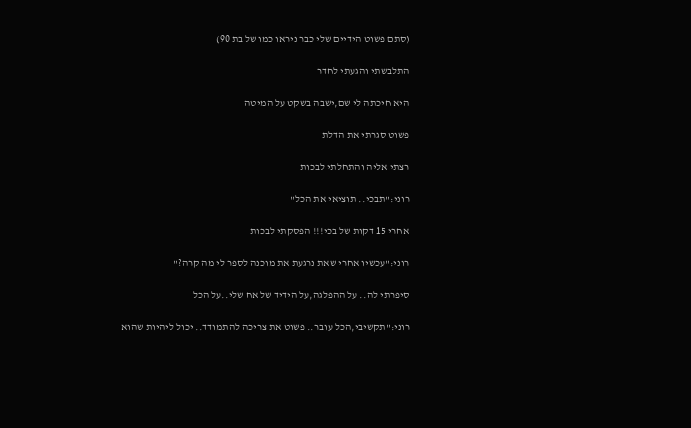(סתם פשוט הידיים שלי כבר ניראו כמו של בת 90)

התלבשתי והגעתי לחדר

היא חיכתה לי שם,ישבה בשקט על המיטה

פשוט סגרתי את הדלת

רצתי אליה והתחלתי לבכות

רוני:"תבכי.. תוציאי את הכל"

אחרי 15 דקות של בכי!!! הפסקתי לבכות

רוני:"עכשיו אחרי שאת נרגעת את מוכנה לספר לי מה קרה?"

סיפרתי לה.. על ההפלגה,על הידיד של אח שלי..על הכל

רוני:"תקשיבי,הכל עובר.. פשוט את צריכה להתמודד.. יכול ליהיות שהוא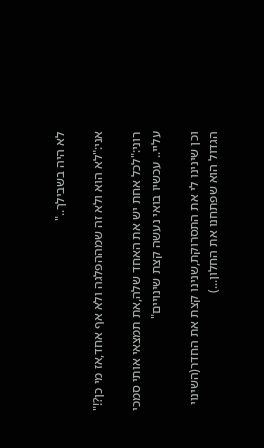לא היה בשבילך.."

אני:"לא הוא ולא זה שמההפלגה ולא אף אחד,אז מי כן?!"

רוני:"לכל אחת יש את האחד שלה,את תמצאי אותי סמכי עליי.. עכשיו בואי נעשה קצת שינויים"

וכן שינינו לי את התסרוקת,שנינו קצת את החדר(השינוי הגדול הוא שפתחנו את החלון...)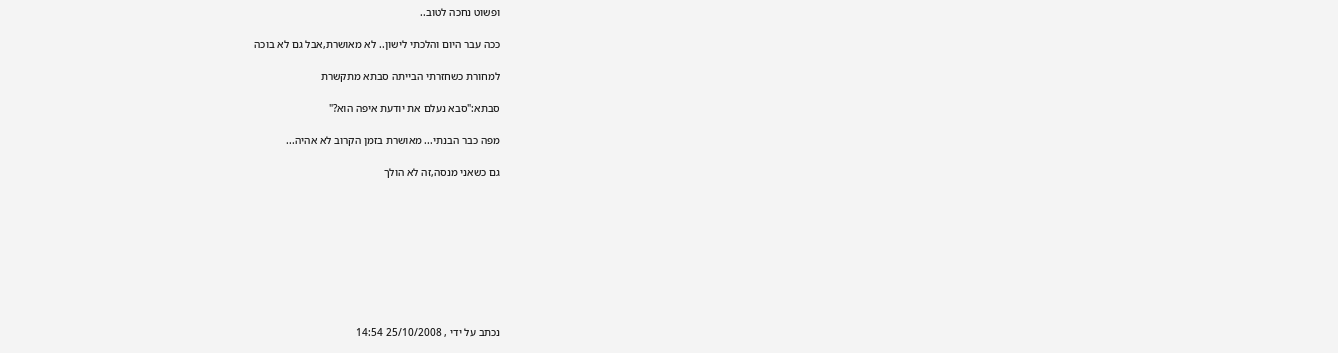ופשוט נחכה לטוב..

ככה עבר היום והלכתי לישון.. לא מאושרת,אבל גם לא בוכה

למחורת כשחזרתי הבייתה סבתא מתקשרת

סבתא:"סבא נעלם את יודעת איפה הוא?"

מפה כבר הבנתי... מאושרת בזמן הקרוב לא אהיה...

גם כשאני מנסה,זה לא הולך









נכתב על ידי , 25/10/2008 14:54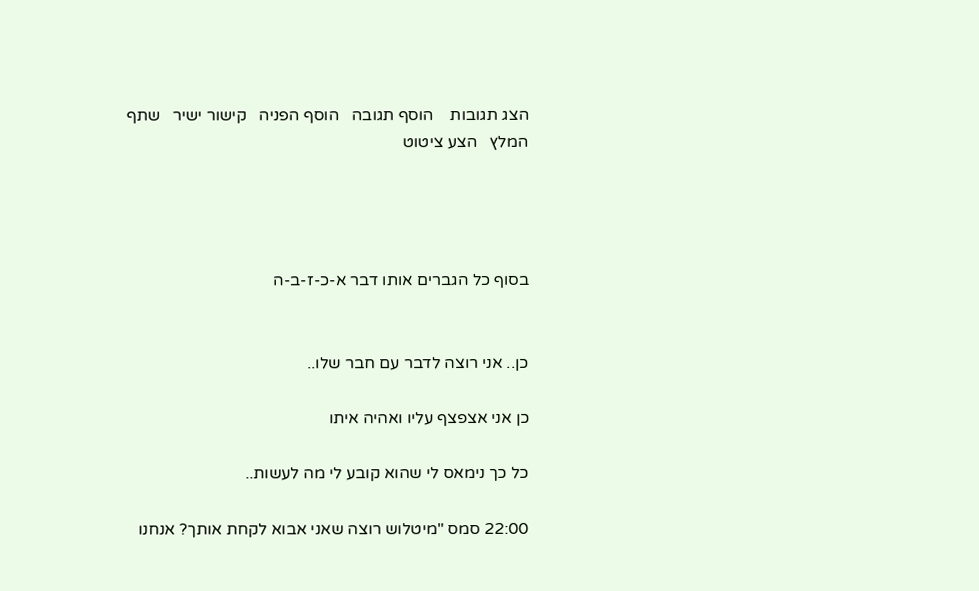הצג תגובות    הוסף תגובה   הוסף הפניה   קישור ישיר   שתף   המלץ   הצע ציטוט




בסוף כל הגברים אותו דבר א-כ-ז-ב-ה


כן.. אני רוצה לדבר עם חבר שלו..

כן אני אצפצף עליו ואהיה איתו

כל כך נימאס לי שהוא קובע לי מה לעשות..

22:00 סמס "מיטלוש רוצה שאני אבוא לקחת אותך? אנחנו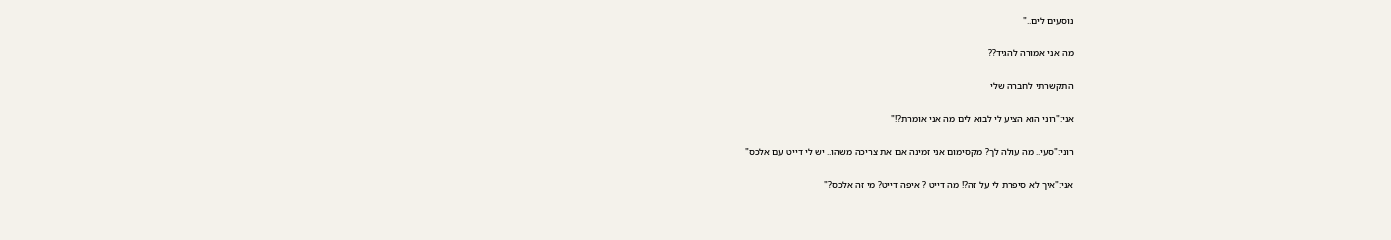נוסעים לים.."

מה אני אמורה להגיד??

התקשרתי לחברה שלי

אני:"רוני הוא הציע לי לבוא לים מה אני אומרת?!"

רוני:"סעי.. מה עולה לך? מקסימום אני זמינה אם את צריכה משהו.. יש לי דייט עם אלכס"

אני:"איך לא סיפרת לי על זה?! מה דייט ? איפה דייט? מי זה אלכס?"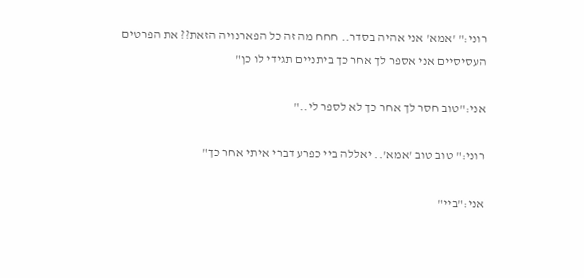רוני:" 'אמא' אני אהיה בסדר.. חחח מה זה כל הפארנויה הזאת?? את הפרטים העסיסיים אני אספר לך אחר כך ביתניים תגידי לו כן"

אני:"טוב חסר לך אחר כך לא לספר לי.."

רוני:" טוב טוב 'אמא'.. יאללה ביי כפרע דברי איתי אחר כך"

אני:"ביי"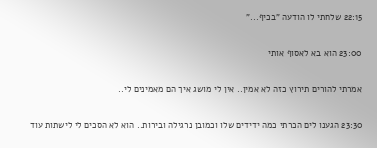22:15 שלחתי לו הודעה "בכיף..."

23:00 הוא בא לאסוף אותי

אמרתי להורים תירוץ כזה לא אמין.. אין לי מושג איך הם מאמינים לי..

23:30 הגענו לים הכרתי כמה ידידים שלו וכמובן נרגילה ובירות.. הוא לא הסכים לי לישתות עוד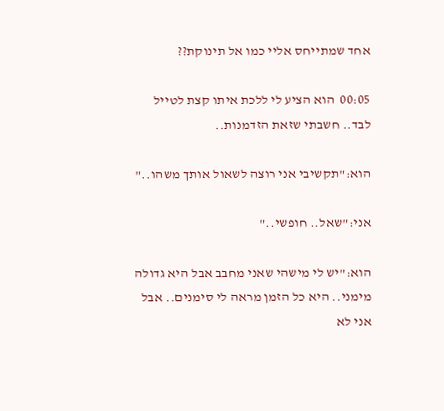אחד שמתייחס אליי כמו אל תינוקת??

00:05  הוא הציע לי ללכת איתו קצת לטייל לבד.. חשבתי שזאת הזדמנות..

הוא:"תקשיבי אני רוצה לשאול אותך משהו.."

אני:"שאל.. חופשי.."

הוא:"יש לי מישהי שאני מחבב אבל היא גדולה מימני.. היא כל הזמן מראה לי סימנים.. אבל אני לא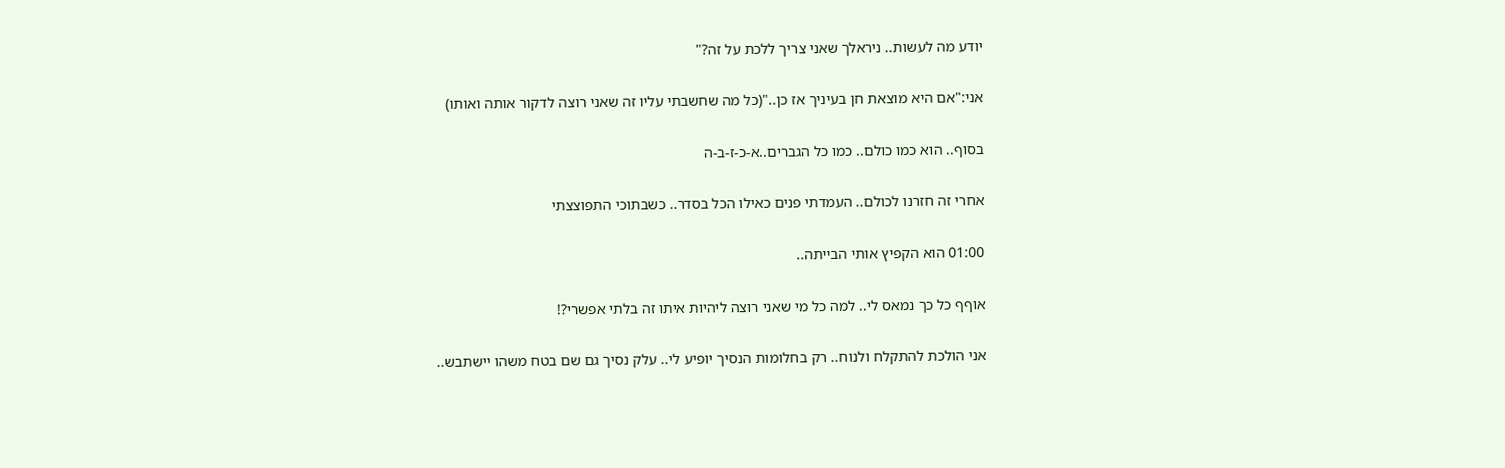יודע מה לעשות.. ניראלך שאני צריך ללכת על זה?"

אני:"אם היא מוצאת חן בעיניך אז כן.."(כל מה שחשבתי עליו זה שאני רוצה לדקור אותה ואותו)

בסוף.. הוא כמו כולם.. כמו כל הגברים..א-כ-ז-ב-ה

אחרי זה חזרנו לכולם.. העמדתי פנים כאילו הכל בסדר.. כשבתוכי התפוצצתי

01:00 הוא הקפיץ אותי הבייתה..

אוףף כל כך נמאס לי.. למה כל מי שאני רוצה ליהיות איתו זה בלתי אפשרי?!

אני הולכת להתקלח ולנוח.. רק בחלומות הנסיך יופיע לי.. עלק נסיך גם שם בטח משהו יישתבש..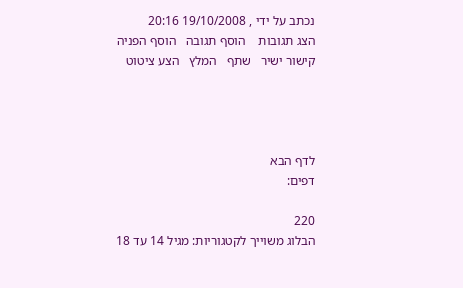נכתב על ידי , 19/10/2008 20:16
הצג תגובות    הוסף תגובה   הוסף הפניה   קישור ישיר   שתף   המלץ   הצע ציטוט




לדף הבא
דפים:

220
הבלוג משוייך לקטגוריות: מגיל 14 עד 18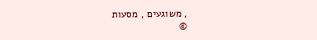, משוגעים , מסעות
©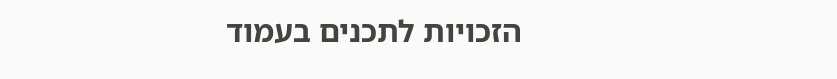הזכויות לתכנים בעמוד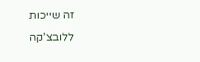זה שייכות ללובצ'קה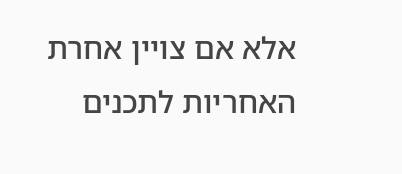אלא אם צויין אחרת
האחריות לתכנים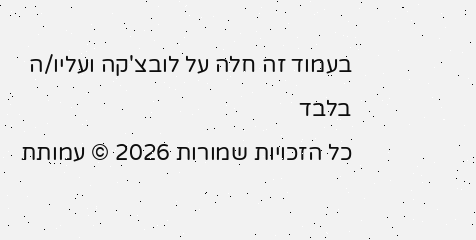בעמוד זה חלה על לובצ'קה ועליו/ה בלבד
כל הזכויות שמורות 2026 © עמותת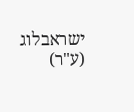ישראבלוג (ע"ר)